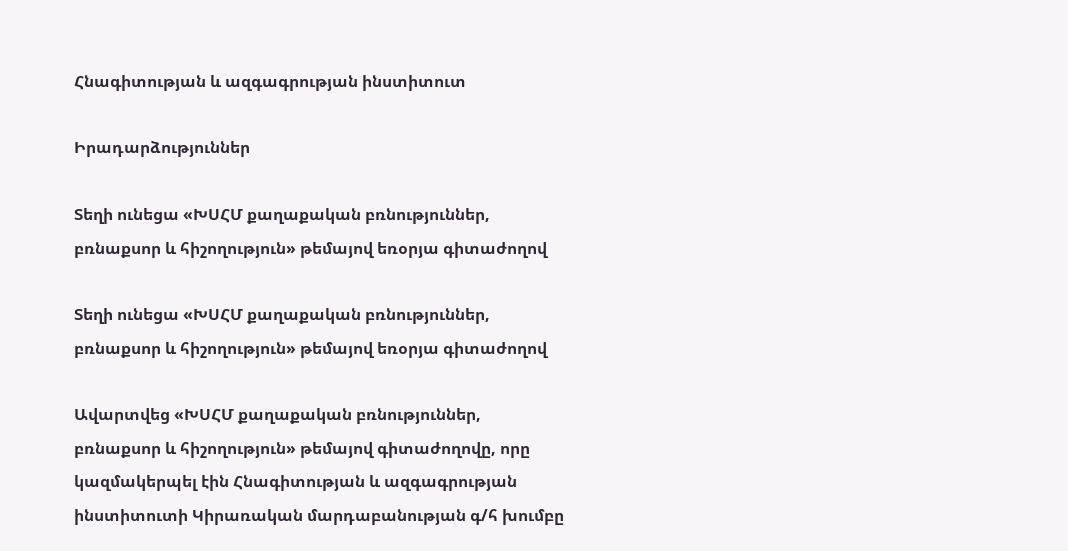Հնագիտության և ազգագրության ինստիտուտ

Իրադարձություններ

Տեղի ունեցա «ԽՍՀՄ քաղաքական բռնություններ, բռնաքսոր և հիշողություն» թեմայով եռօրյա գիտաժողով

Տեղի ունեցա «ԽՍՀՄ քաղաքական բռնություններ, բռնաքսոր և հիշողություն» թեմայով եռօրյա գիտաժողով

Ավարտվեց «ԽՍՀՄ քաղաքական բռնություններ, բռնաքսոր և հիշողություն» թեմայով գիտաժողովը, որը կազմակերպել էին Հնագիտության և ազգագրության ինստիտուտի Կիրառական մարդաբանության գ/հ խումբը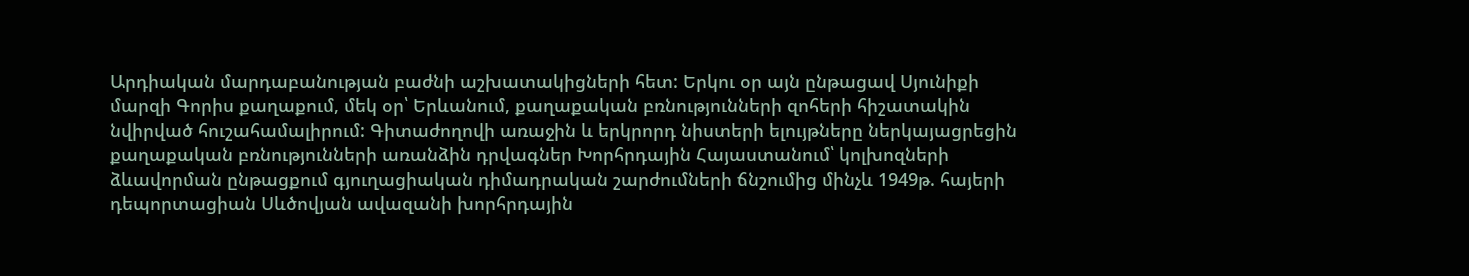Արդիական մարդաբանության բաժնի աշխատակիցների հետ: Երկու օր այն ընթացավ Սյունիքի մարզի Գորիս քաղաքում, մեկ օր՝ Երևանում, քաղաքական բռնությունների զոհերի հիշատակին նվիրված հուշահամալիրում: Գիտաժողովի առաջին և երկրորդ նիստերի ելույթները ներկայացրեցին քաղաքական բռնությունների առանձին դրվագներ Խորհրդային Հայաստանում՝ կոլխոզների ձևավորման ընթացքում գյուղացիական դիմադրական շարժումների ճնշումից մինչև 1949թ. հայերի դեպորտացիան Սևծովյան ավազանի խորհրդային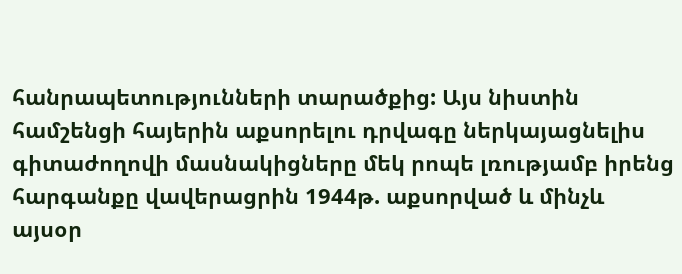հանրապետությունների տարածքից: Այս նիստին համշենցի հայերին աքսորելու դրվագը ներկայացնելիս գիտաժողովի մասնակիցները մեկ րոպե լռությամբ իրենց հարգանքը վավերացրին 1944թ. աքսորված և մինչև այսօր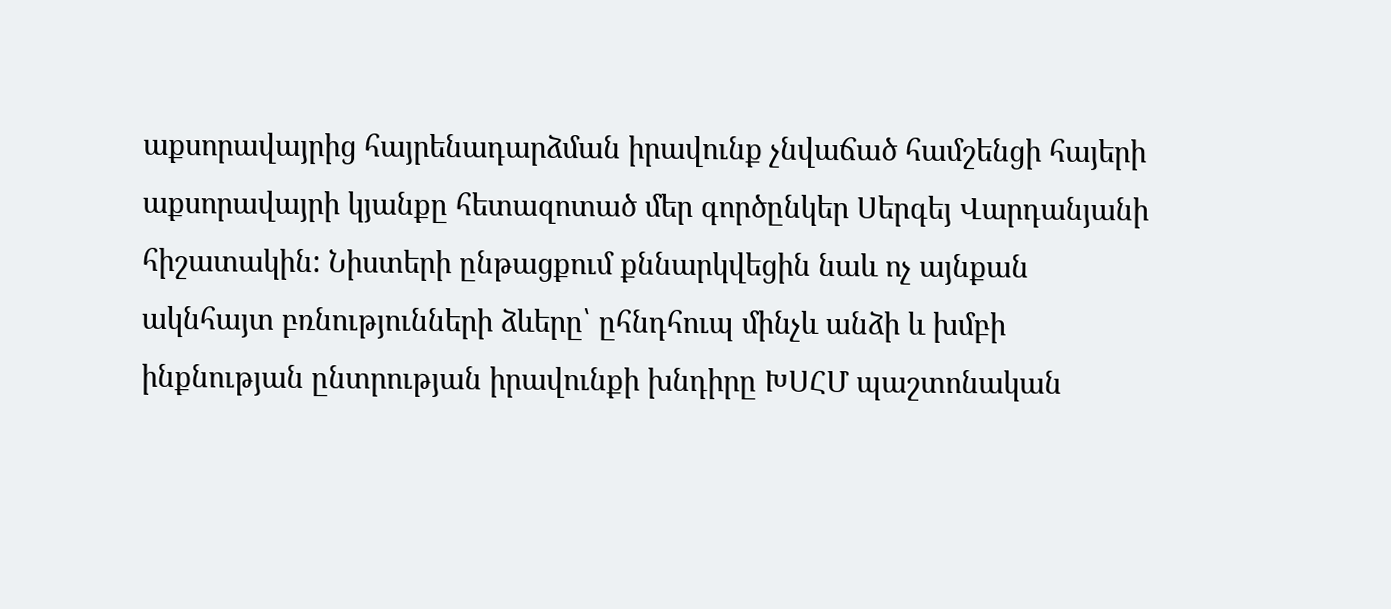աքսորավայրից հայրենադարձման իրավունք չնվաճած համշենցի հայերի աքսորավայրի կյանքը հետազոտած մեր գործընկեր Սերգեյ Վարդանյանի հիշատակին: Նիստերի ընթացքում քննարկվեցին նաև ոչ այնքան ակնհայտ բռնությունների ձևերը՝ ըհնդհուպ մինչև անձի և խմբի ինքնության ընտրության իրավունքի խնդիրը ԽՍՀՄ պաշտոնական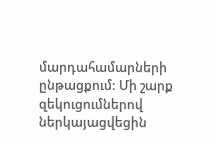մարդահամարների ընթացքում: Մի շարք զեկուցումներով ներկայացվեցին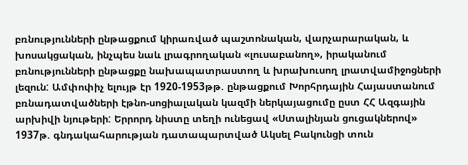բռնությունների ընթացքում կիրառված պաշտոնական, վարչարարական, և խոսակցական, ինչպես նաև լրագրողական «լուսաբանող», իրականում բռնությունների ընթացքը նախապատրաստող և խրախուսող լրատվամիջոցների լեզուն: Ամփոփիչ ելույթ էր 1920-1953թթ. ընթացքում Խորհրդային Հայաստանում բռնադատվածների էթնո-սոցիալական կազմի ներկայացումը ըստ ՀՀ Ազգային արխիվի նյութերի: Երրորդ նիստը տեղի ունեցավ «Ստալինյան ցուցակներով» 1937թ. գնդակահարության դատապարտված Ակսել Բակունցի տուն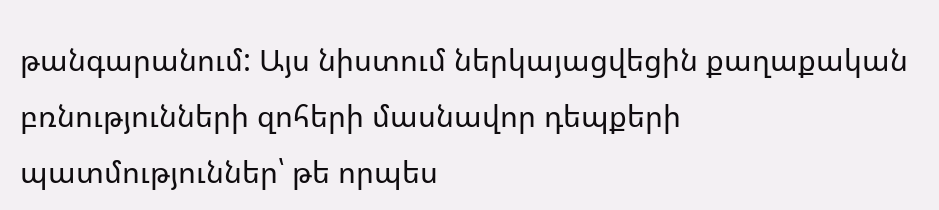թանգարանում: Այս նիստում ներկայացվեցին քաղաքական բռնությունների զոհերի մասնավոր դեպքերի պատմություններ՝ թե որպես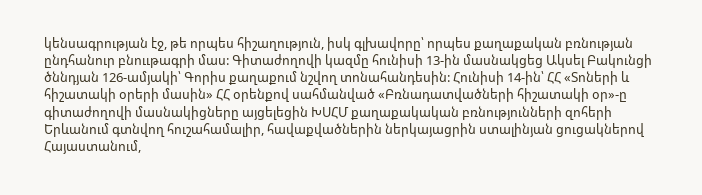կենսագրության էջ, թե որպես հիշաղություն, իսկ գլխավորը՝ որպես քաղաքական բռնության ընդհանուր բնոււթագրի մաս: Գիտաժողովի կազմը հունիսի 13-ին մասնակցեց Ակսել Բակունցի ծննդյան 126-ամյակի՝ Գորիս քաղաքում նշվող տոնահանդեսին: Հունիսի 14-ին՝ ՀՀ «Տոների և հիշատակի օրերի մասին» ՀՀ օրենքով սահմանված «Բռնադատվածների հիշատակի օր»-ը գիտաժողովի մասնակիցները այցելեցին ԽՍՀՄ քաղաքակական բռնությունների զոհերի Երևանում գտնվող հուշահամալիր, հավաքվածներին ներկայացրին ստալինյան ցուցակներով Հայաստանում,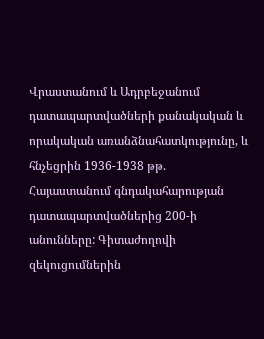Վրաստանում և Ադրբեջանում դատապարտվածների քանակական և որակական առանձնահատկությունը, և հնչեցրին 1936-1938 թթ. Հայաստանում գնդակահարության դատապարտվածներից 200-ի անունները: Գիտաժողովի զեկուցումներին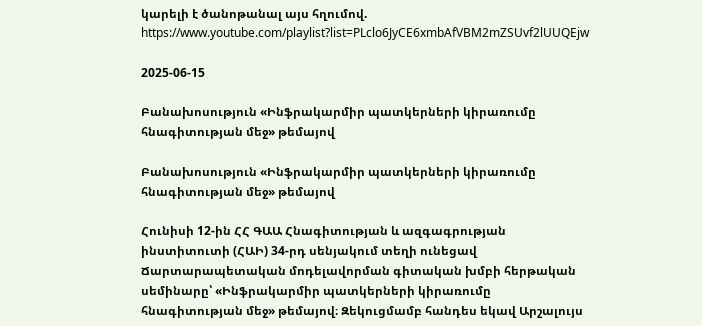կարելի է ծանոթանալ այս հղումով. https://www.youtube.com/playlist?list=PLclo6JyCE6xmbAfVBM2mZSUvf2lUUQEjw

2025-06-15

Բանախոսություն «Ինֆրակարմիր պատկերների կիրառումը հնագիտության մեջ» թեմայով

Բանախոսություն «Ինֆրակարմիր պատկերների կիրառումը հնագիտության մեջ» թեմայով

Հունիսի 12-ին ՀՀ ԳԱԱ Հնագիտության և ազգագրության ինստիտուտի (ՀԱԻ) 34-րդ սենյակում տեղի ունեցավ Ճարտարապետական մոդելավորման գիտական խմբի հերթական սեմինարը՝ «Ինֆրակարմիր պատկերների կիրառումը հնագիտության մեջ» թեմայով։ Զեկուցմամբ հանդես եկավ Արշալույս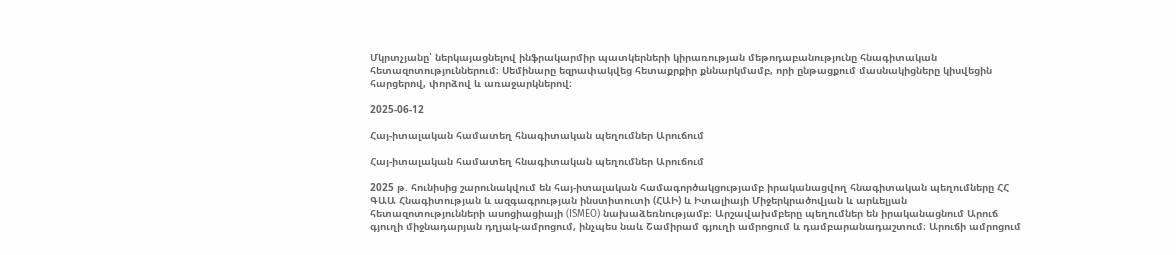Մկրտչյանը՝ ներկայացնելով ինֆրակարմիր պատկերների կիրառության մեթոդաբանությունը հնագիտական հետազոտություններում։ Սեմինարը եզրափակվեց հետաքրքիր քննարկմամբ, որի ընթացքում մասնակիցները կիսվեցին հարցերով, փորձով և առաջարկներով։

2025-06-12

Հայ-իտալական համատեղ հնագիտական պեղումներ Արուճում

Հայ-իտալական համատեղ հնագիտական պեղումներ Արուճում

2025 թ. հունիսից շարունակվում են հայ-իտալական համագործակցությամբ իրականացվող հնագիտական պեղումները ՀՀ ԳԱԱ Հնագիտության և ազգագրության ինստիտուտի (ՀԱԻ) և Իտալիայի Միջերկրածովյան և արևելյան հետազոտությունների ասոցիացիայի (ISMEO) նախաձեռնությամբ։ Արշավախմբերը պեղումներ են իրականացնում Արուճ գյուղի միջնադարյան դղյակ-ամրոցում, ինչպես նաև Շամիրամ գյուղի ամրոցում և դամբարանադաշտում։ Արուճի ամրոցում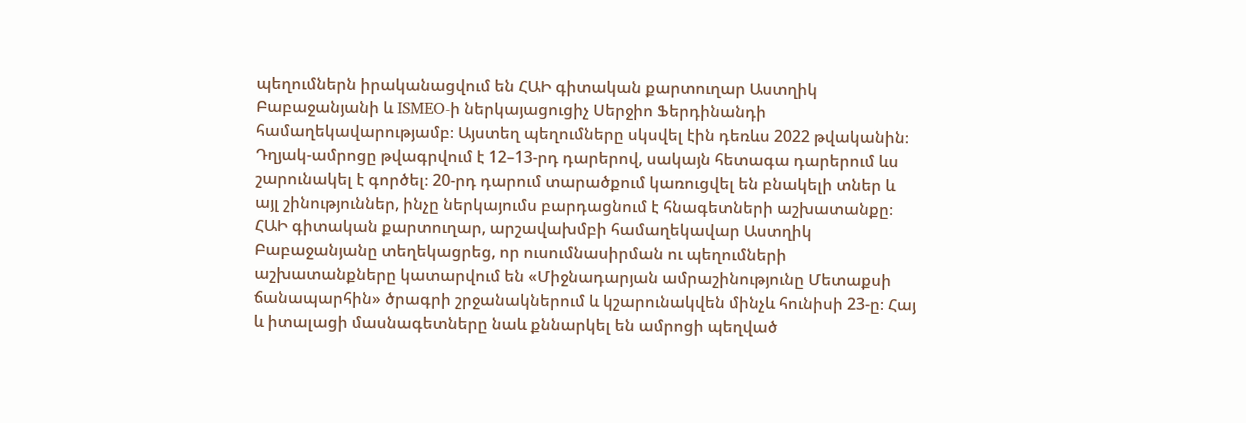պեղումներն իրականացվում են ՀԱԻ գիտական քարտուղար Աստղիկ Բաբաջանյանի և ISMEO-ի ներկայացուցիչ Սերջիո Ֆերդինանդի համաղեկավարությամբ։ Այստեղ պեղումները սկսվել էին դեռևս 2022 թվականին։ Դղյակ-ամրոցը թվագրվում է 12–13-րդ դարերով, սակայն հետագա դարերում ևս շարունակել է գործել։ 20-րդ դարում տարածքում կառուցվել են բնակելի տներ և այլ շինություններ, ինչը ներկայումս բարդացնում է հնագետների աշխատանքը։ ՀԱԻ գիտական քարտուղար, արշավախմբի համաղեկավար Աստղիկ Բաբաջանյանը տեղեկացրեց, որ ուսումնասիրման ու պեղումների աշխատանքները կատարվում են «Միջնադարյան ամրաշինությունը Մետաքսի ճանապարհին» ծրագրի շրջանակներում և կշարունակվեն մինչև հունիսի 23-ը։ Հայ և իտալացի մասնագետները նաև քննարկել են ամրոցի պեղված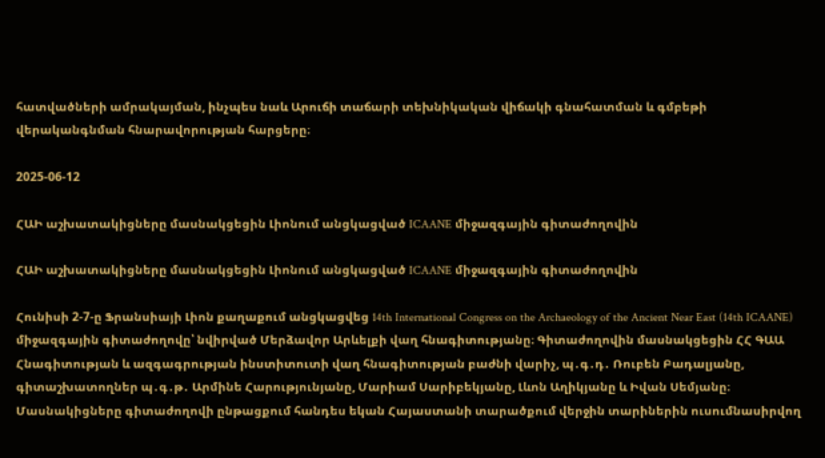հատվածների ամրակայման, ինչպես նաև Արուճի տաճարի տեխնիկական վիճակի գնահատման և գմբեթի վերականգնման հնարավորության հարցերը։

2025-06-12

ՀԱԻ աշխատակիցները մասնակցեցին Լիոնում անցկացված ICAANE միջազգային գիտաժողովին

ՀԱԻ աշխատակիցները մասնակցեցին Լիոնում անցկացված ICAANE միջազգային գիտաժողովին

Հունիսի 2-7-ը Ֆրանսիայի Լիոն քաղաքում անցկացվեց 14th International Congress on the Archaeology of the Ancient Near East (14th ICAANE) միջազգային գիտաժողովը՝ նվիրված Մերձավոր Արևելքի վաղ հնագիտությանը։ Գիտաժողովին մասնակցեցին ՀՀ ԳԱԱ Հնագիտության և ազգագրության ինստիտուտի վաղ հնագիտության բաժնի վարիչ, պ․գ․դ․ Ռուբեն Բադալյանը, գիտաշխատողներ պ․գ․թ․ Արմինե Հարությունյանը, Մարիամ Սարիբեկյանը, Լևոն Աղիկյանը և Իվան Սեմյանը։ Մասնակիցները գիտաժողովի ընթացքում հանդես եկան Հայաստանի տարածքում վերջին տարիներին ուսումնասիրվող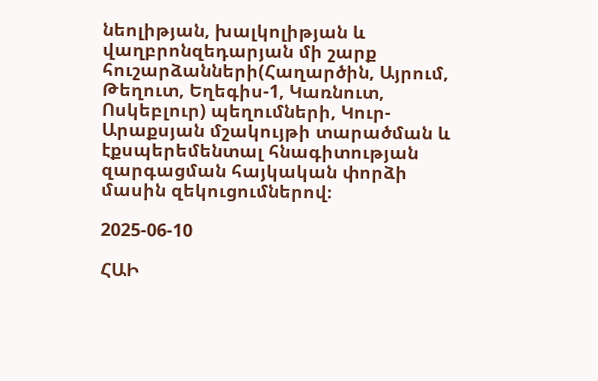նեոլիթյան, խալկոլիթյան և վաղբրոնզեդարյան մի շարք հուշարձանների(Հաղարծին, Այրում, Թեղուտ, Եղեգիս-1, Կառնուտ, Ոսկեբլուր) պեղումների, Կուր-Արաքսյան մշակույթի տարածման և էքսպերեմենտալ հնագիտության զարգացման հայկական փորձի մասին զեկուցումներով։

2025-06-10

ՀԱԻ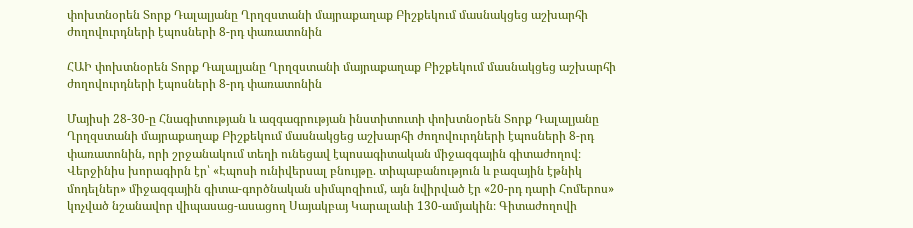փոխտնօրեն Տորք Դալալյանը Ղրղզստանի մայրաքաղաք Բիշքեկում մասնակցեց աշխարհի ժողովուրդների էպոսների 8-րդ փառատոնին

ՀԱԻ փոխտնօրեն Տորք Դալալյանը Ղրղզստանի մայրաքաղաք Բիշքեկում մասնակցեց աշխարհի ժողովուրդների էպոսների 8-րդ փառատոնին

Մայիսի 28-30-ը Հնագիտության և ազգագրության ինստիտուտի փոխտնօրեն Տորք Դալալյանը Ղրղզստանի մայրաքաղաք Բիշքեկում մասնակցեց աշխարհի ժողովուրդների էպոսների 8-րդ փառատոնին, որի շրջանակում տեղի ունեցավ էպոսագիտական միջազգային գիտաժողով։ Վերջինիս խորագիրն էր՝ «Էպոսի ունիվերսալ բնույթը. տիպաբանություն և բազային էթնիկ մոդելներ» միջազգային գիտա-գործնական սիմպոզիում, այն նվիրված էր «20-րդ դարի Հոմերոս» կոչված նշանավոր վիպասաց-ասացող Սայակբայ Կարալաևի 130-ամյակին։ Գիտաժողովի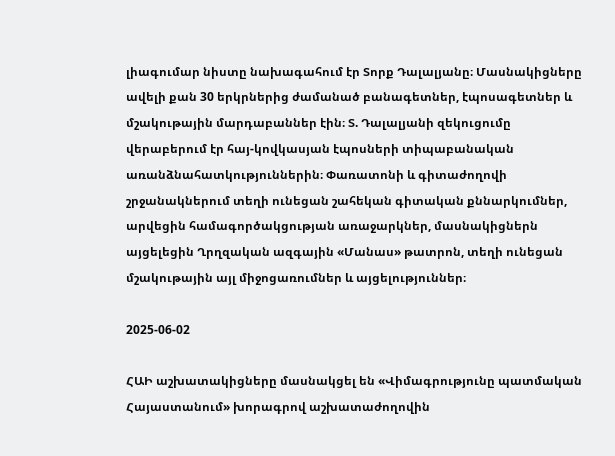լիագումար նիստը նախագահում էր Տորք Դալալյանը։ Մասնակիցները ավելի քան 30 երկրներից ժամանած բանագետներ, էպոսագետներ և մշակութային մարդաբաններ էին։ Տ. Դալալյանի զեկուցումը վերաբերում էր հայ-կովկասյան էպոսների տիպաբանական առանձնահատկություններին։ Փառատոնի և գիտաժողովի շրջանակներում տեղի ունեցան շահեկան գիտական քննարկումներ, արվեցին համագործակցության առաջարկներ, մասնակիցներն այցելեցին Ղրղզական ազգային «Մանաս» թատրոն, տեղի ունեցան մշակութային այլ միջոցառումներ և այցելություններ։

2025-06-02

ՀԱԻ աշխատակիցները մասնակցել են «Վիմագրությունը պատմական Հայաստանում» խորագրով աշխատաժողովին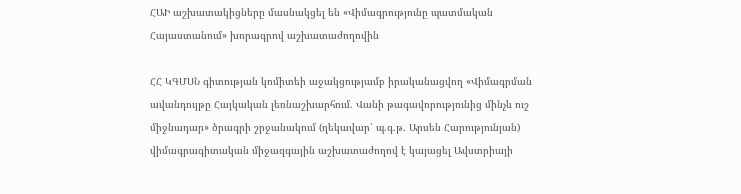ՀԱԻ աշխատակիցները մասնակցել են «Վիմագրությունը պատմական Հայաստանում» խորագրով աշխատաժողովին

ՀՀ ԿԳՄՍՆ գիտության կոմիտեի աջակցությամբ իրականացվող «Վիմագրման ավանդույթը Հայկական լեռնաշխարհում. Վանի թագավորությունից մինչև ուշ միջնադար» ծրագրի շրջանակում (ղեկավար՝ պ.գ.թ. Արսեն Հարությունյան) վիմագրագիտական միջազգային աշխատաժողով է կայացել Ավստրիայի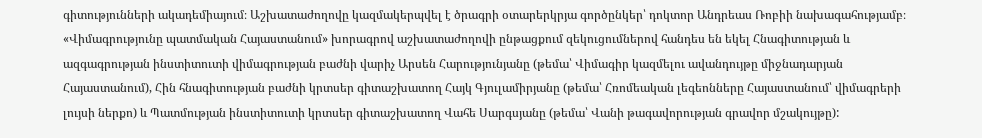գիտությունների ակադեմիայում։ Աշխատաժողովը կազմակերպվել է ծրագրի օտարերկրյա գործընկեր՝ դոկտոր Անդրեաս Ռոբիի նախագահությամբ։ «Վիմագրությունը պատմական Հայաստանում» խորագրով աշխատաժողովի ընթացքում զեկուցումներով հանդես են եկել Հնագիտության և ազգագրության ինստիտուտի վիմագրության բաժնի վարիչ Արսեն Հարությունյանը (թեմա՝ Վիմագիր կազմելու ավանդույթը միջնադարյան Հայաստանում), Հին հնագիտության բաժնի կրտսեր գիտաշխատող Հայկ Գյուլամիրյանը (թեմա՝ Հռոմեական լեգեոնները Հայաստանում՝ վիմագրերի լույսի ներքո) և Պատմության ինստիտուտի կրտսեր գիտաշխատող Վահե Սարգսյանը (թեմա՝ Վանի թագավորության գրավոր մշակույթը):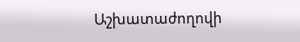Աշխատաժողովի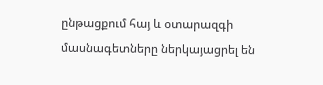ընթացքում հայ և օտարազգի մասնագետները ներկայացրել են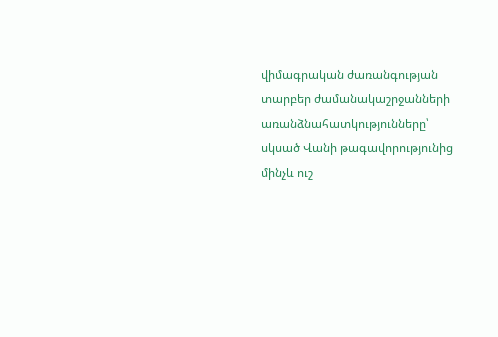վիմագրական ժառանգության տարբեր ժամանակաշրջանների առանձնահատկությունները՝ սկսած Վանի թագավորությունից մինչև ուշ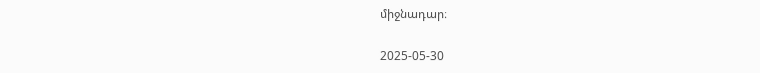միջնադար։

2025-05-30